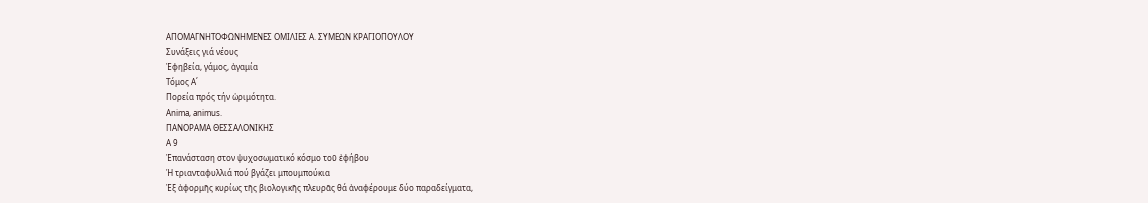ΑΠΟΜΑΓΝΗΤΟΦΩΝΗΜΕΝΕΣ ΟΜΙΛΙΕΣ Α. ΣΥΜΕΩΝ ΚΡΑΓΙΟΠΟΥΛΟΥ
Συνάξεις γιά νέους
Ἐφηβεία, γάμος, ἀγαμία
Τόμος Α΄
Πορεία πρός τήν ὡριμότητα.
Anima, animus.
ΠΑΝΟΡΑΜΑ ΘΕΣΣΑΛΟΝΙΚΗΣ
A 9
Ἐπανάσταση στον ψυχοσωματικό κόσμο τοῦ ἐφήβου
Ἡ τριανταφυλλιά πού βγάζει μπουμπούκια
Ἐξ ἀφορμῆς κυρίως τῆς βιολογικῆς πλευρᾶς θά ἀναφέρουμε δύο παραδείγματα,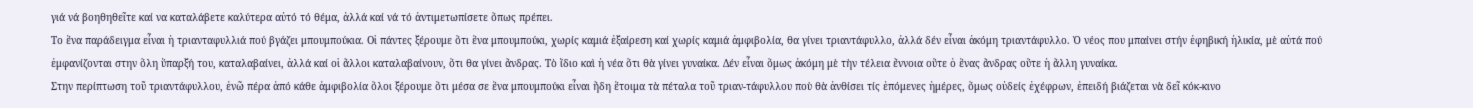γιά νά βοηθηθεῖτε καί να καταλάβετε καλύτερα αὐτό τό θέμα, ἀλλά καί νά τό ἀντιμετωπίσετε ὅπως πρέπει.
Το ἕνα παράδειγμα εἶναι ἡ τριανταφυλλιά πού βγάζει μπουμπούκια. Οἱ πάντες ξέρουμε ὅτι ἕνα μπουμπούκι, χωρίς καμιά ἐξαίρεση καί χωρίς καμιά ἀμφιβολία, θα γίνει τριαντάφυλλο, ἀλλά δέν εἶναι ἀκόμη τριαντάφυλλο. Ὁ νέος που μπαίνει στήν ἐφηβική ἡλικία, μὲ αὐτά πού ἐμφανίζονται στην ὅλη ὕπαρξή του, καταλαβαίνει, ἀλλά καί οἱ ἄλλοι καταλαβαίνουν, ὅτι θα γίνει ἄνδρας. Τὸ ἴδιο καὶ ἡ νέα ὅτι θὰ γίνει γυναίκα. Δέν εἶναι ὅμως ἀκόμη μὲ τὴν τέλεια ἔννοια οὔτε ὁ ἕνας ἄνδρας οὔτε ἡ ἄλλη γυναίκα.
Στην περίπτωση τοῦ τριαντάφυλλου, ἐνῶ πέρα ἀπό κάθε ἀμφιβολία ὅλοι ξέρουμε ὅτι μέσα σε ἕνα μπουμπούκι εἶναι ἤδη ἕτοιμα τὰ πέταλα τοῦ τριαν-τάφυλλου ποὺ θὰ ἀνθίσει τίς ἑπόμενες ἡμέρες, ὅμως οὐδείς ἐχέφρων, ἐπειδή βιάζεται νὰ δεῖ κόκ-κινο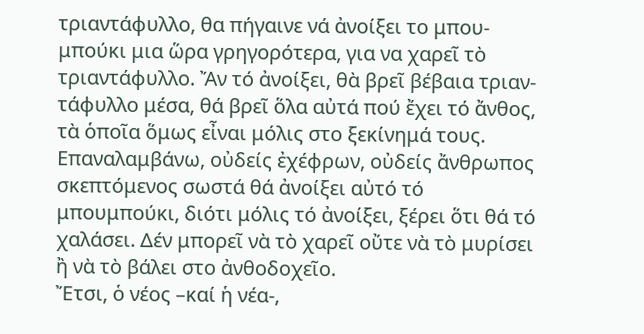τριαντάφυλλο, θα πήγαινε νά ἀνοίξει το μπου-μπούκι μια ὥρα γρηγορότερα, για να χαρεῖ τὸ τριαντάφυλλο. Ἄν τό ἀνοίξει, θὰ βρεῖ βέβαια τριαν-τάφυλλο μέσα, θά βρεῖ ὅλα αὐτά πού ἔχει τό ἄνθος, τὰ ὁποῖα ὅμως εἶναι μόλις στο ξεκίνημά τους. Επαναλαμβάνω, οὐδείς ἐχέφρων, οὐδείς ἄνθρωπος σκεπτόμενος σωστά θά ἀνοίξει αὐτό τό μπουμπούκι, διότι μόλις τό ἀνοίξει, ξέρει ὅτι θά τό χαλάσει. Δέν μπορεῖ νὰ τὸ χαρεῖ οὔτε νὰ τὸ μυρίσει ἢ νὰ τὸ βάλει στο ἀνθοδοχεῖο.
Ἔτσι, ὁ νέος –καί ἡ νέα-,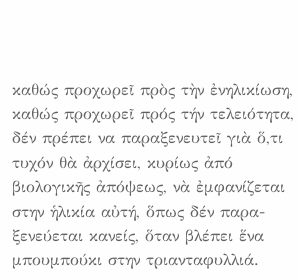καθώς προχωρεῖ πρὸς τὴν ἐνηλικίωση, καθώς προχωρεῖ πρός τήν τελειότητα, δέν πρέπει να παραξενευτεῖ γιὰ ὅ,τι τυχόν θὰ ἀρχίσει, κυρίως ἀπό βιολογικῆς ἀπόψεως, νὰ ἐμφανίζεται στην ἡλικία αὐτή, ὅπως δέν παρα-ξενεύεται κανείς, ὅταν βλέπει ἕνα μπουμπούκι στην τριανταφυλλιά.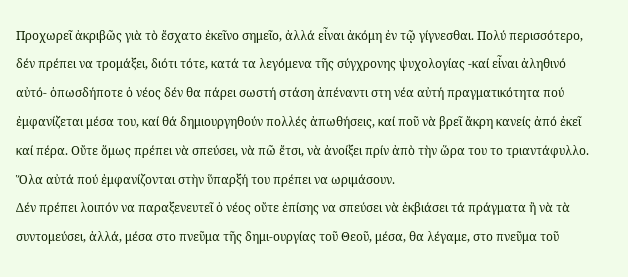Προχωρεῖ ἀκριβῶς γιὰ τὸ ἔσχατο ἐκεῖνο σημεῖο, ἀλλά εἶναι ἀκόμη ἐν τῷ γίγνεσθαι. Πολύ περισσότερο, δέν πρέπει να τρομάξει, διότι τότε, κατά τα λεγόμενα τῆς σύγχρονης ψυχολογίας -καί εἶναι ἀληθινό αὐτό- ὁπωσδήποτε ὁ νέος δέν θα πάρει σωστή στάση ἀπέναντι στη νέα αὐτή πραγματικότητα πού ἐμφανίζεται μέσα του, καί θά δημιουργηθούν πολλές ἀπωθήσεις, καί ποῦ νὰ βρεῖ ἄκρη κανείς ἀπό ἐκεῖ καί πέρα. Οὔτε ὅμως πρέπει νὰ σπεύσει, νὰ πῶ ἔτσι, νὰ ἀνοίξει πρίν ἀπὸ τὴν ὥρα του το τριαντάφυλλο. Ὅλα αὐτά πού ἐμφανίζονται στὴν ὕπαρξή του πρέπει να ωριμάσουν.
Δέν πρέπει λοιπόν να παραξενευτεῖ ὁ νέος οὔτε ἐπίσης να σπεύσει νὰ ἐκβιάσει τά πράγματα ἢ νὰ τὰ συντομεύσει, ἀλλά, μέσα στο πνεῦμα τῆς δημι-ουργίας τοῦ Θεοῦ, μέσα, θα λέγαμε, στο πνεῦμα τοῦ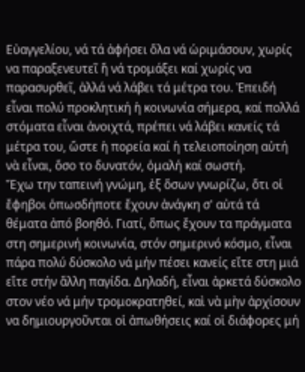Εὐαγγελίου, νά τά ἀφήσει ὅλα νά ὡριμάσουν, χωρίς να παραξενευτεῖ ἤ νά τρομάξει καί χωρίς να παρασυρθεῖ, ἀλλά νά λάβει τά μέτρα του. Ἐπειδή εἶναι πολύ προκλητική ἡ κοινωνία σήμερα, καί πολλά στόματα εἶναι ἀνοιχτά, πρέπει νά λάβει κανείς τά μέτρα του, ὥστε ἡ πορεία καί ἡ τελειοποίηση αὐτή νὰ εἶναι, ὅσο το δυνατόν, ὁμαλή καί σωστή.
Ἔχω την ταπεινή γνώμη, ἐξ ὅσων γνωρίζω, ὅτι οἱ ἔφηβοι ὁπωσδήποτε ἔχουν ἀνάγκη σ' αὐτά τά θέματα ἀπό βοηθό. Γιατί, ὅπως ἔχουν τα πράγματα στη σημερινή κοινωνία, στόν σημερινό κόσμο, εἶναι πάρα πολύ δύσκολο νά μήν πέσει κανείς εἴτε στη μιά εἴτε στήν ἄλλη παγίδα. Δηλαδή, εἶναι ἀρκετά δύσκολο στον νέο νά μήν τρομοκρατηθεί, καὶ νὰ μὴν ἀρχίσουν να δημιουργοῦνται οἱ ἀπωθήσεις καί οἱ διάφορες μή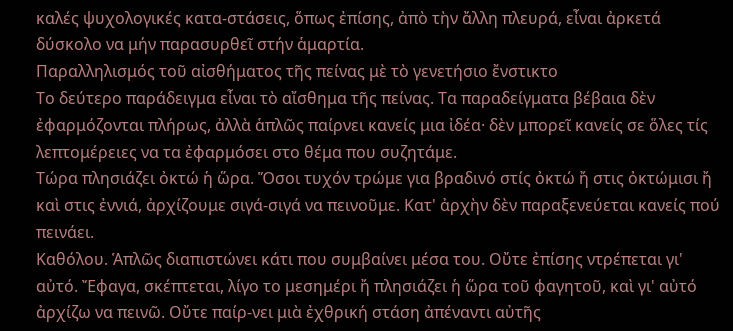καλές ψυχολογικές κατα-στάσεις, ὅπως ἐπίσης, ἀπὸ τὴν ἄλλη πλευρά, εἶναι ἀρκετά δύσκολο να μήν παρασυρθεῖ στήν ἁμαρτία.
Παραλληλισμός τοῦ αἰσθήματος τῆς πείνας μὲ τὸ γενετήσιο ἔνστικτο
Το δεύτερο παράδειγμα εἶναι τὸ αἴσθημα τῆς πείνας. Τα παραδείγματα βέβαια δὲν ἐφαρμόζονται πλήρως, ἀλλὰ ἁπλῶς παίρνει κανείς μια ἰδέα· δὲν μπορεῖ κανείς σε ὅλες τίς λεπτομέρειες να τα ἐφαρμόσει στο θέμα που συζητάμε.
Τώρα πλησιάζει ὀκτώ ἡ ὥρα. Ὅσοι τυχόν τρώμε για βραδινό στίς ὀκτώ ἤ στις ὀκτώμισι ἤ καὶ στις ἐννιά, ἀρχίζουμε σιγά-σιγά να πεινοῦμε. Κατ' ἀρχὴν δὲν παραξενεύεται κανείς πού πεινάει.
Καθόλου. Ἁπλῶς διαπιστώνει κάτι που συμβαίνει μέσα του. Οὔτε ἐπίσης ντρέπεται γι' αὐτό. Ἔφαγα, σκέπτεται, λίγο το μεσημέρι ἤ πλησιάζει ἡ ὥρα τοῦ φαγητοῦ, καὶ γι' αὐτό ἀρχίζω να πεινῶ. Οὔτε παίρ-νει μιὰ ἐχθρική στάση ἀπέναντι αὐτῆς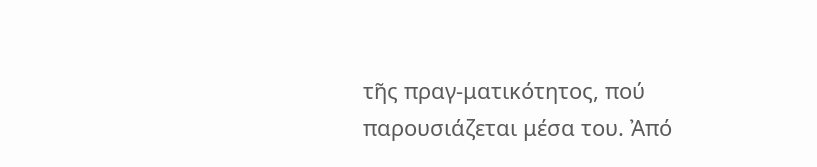τῆς πραγ-ματικότητος, πού παρουσιάζεται μέσα του. Ἀπό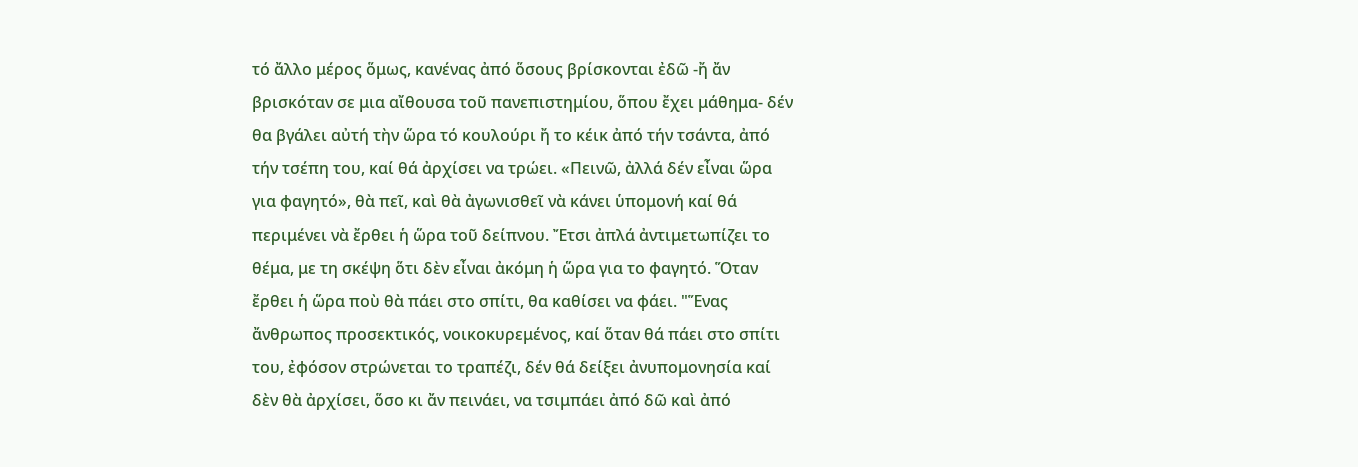τό ἄλλο μέρος ὅμως, κανένας ἀπό ὅσους βρίσκονται ἐδῶ -ἤ ἄν βρισκόταν σε μια αἴθουσα τοῦ πανεπιστημίου, ὅπου ἔχει μάθημα- δέν θα βγάλει αὐτή τὴν ὥρα τό κουλούρι ἤ το κέικ ἀπό τήν τσάντα, ἀπό τήν τσέπη του, καί θά ἀρχίσει να τρώει. «Πεινῶ, ἀλλά δέν εἶναι ὥρα για φαγητό», θὰ πεῖ, καὶ θὰ ἀγωνισθεῖ νὰ κάνει ὑπομονή καί θά περιμένει νὰ ἔρθει ἡ ὥρα τοῦ δείπνου. Ἔτσι ἀπλά ἀντιμετωπίζει το θέμα, με τη σκέψη ὅτι δὲν εἶναι ἀκόμη ἡ ὥρα για το φαγητό. Ὅταν ἔρθει ἡ ὥρα ποὺ θὰ πάει στο σπίτι, θα καθίσει να φάει. "Ἕνας ἄνθρωπος προσεκτικός, νοικοκυρεμένος, καί ὅταν θά πάει στο σπίτι του, ἐφόσον στρώνεται το τραπέζι, δέν θά δείξει ἀνυπομονησία καί δὲν θὰ ἀρχίσει, ὅσο κι ἄν πεινάει, να τσιμπάει ἀπό δῶ καὶ ἀπό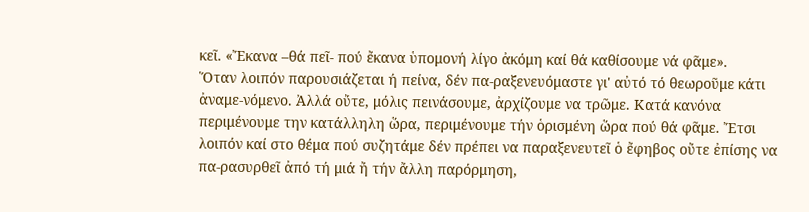κεῖ. «Ἔκανα –θά πεῖ- πού ἔκανα ὑπομονή λίγο ἀκόμη καί θά καθίσουμε νά φᾶμε».
Ὅταν λοιπόν παρουσιάζεται ή πείνα, δέν πα-ραξενευόμαστε γι' αὐτό τό θεωροῦμε κάτι ἀναμε-νόμενο. Ἀλλά οὔτε, μόλις πεινάσουμε, ἀρχίζουμε να τρῶμε. Κατά κανόνα περιμένουμε την κατάλληλη ὥρα, περιμένουμε τήν ὁρισμένη ὥρα πού θά φᾶμε. Ἔτσι λοιπόν καί στο θέμα πού συζητάμε δέν πρέπει να παραξενευτεῖ ὁ ἔφηβος οὔτε ἐπίσης να πα-ρασυρθεῖ ἀπό τή μιά ἤ τήν ἄλλη παρόρμηση,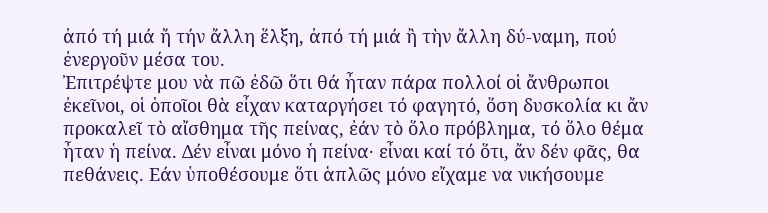ἀπό τή μιά ἤ τήν ἄλλη ἕλξη, ἀπό τή μιά ἢ τὴν ἄλλη δύ-ναμη, πού ἐνεργοῦν μέσα του.
Ἐπιτρέψτε μου νὰ πῶ ἐδῶ ὅτι θά ἦταν πάρα πολλοί οἱ ἄνθρωποι ἐκεῖνοι, οἱ ὁποῖοι θὰ εἶχαν καταργήσει τό φαγητό, ὅση δυσκολία κι ἄν προκαλεῖ τὸ αἴσθημα τῆς πείνας, ἐάν τὸ ὅλο πρόβλημα, τό ὅλο θέμα ἦταν ἡ πείνα. Δέν εἶναι μόνο ἡ πείνα· εἶναι καί τό ὅτι, ἄν δέν φᾶς, θα πεθάνεις. Εάν ὑποθέσουμε ὅτι ἁπλῶς μόνο εἴχαμε να νικήσουμε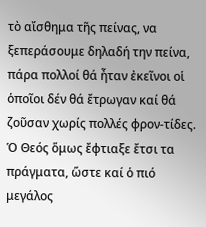τὸ αἴσθημα τῆς πείνας, να ξεπεράσουμε δηλαδή την πείνα, πάρα πολλοί θά ἦταν ἐκεῖνοι οἱ ὁποῖοι δέν θά ἔτρωγαν καί θά ζοῦσαν χωρίς πολλές φρον-τίδες. Ὁ Θεός ὅμως ἔφτιαξε ἔτσι τα πράγματα, ὥστε καί ὁ πιό μεγάλος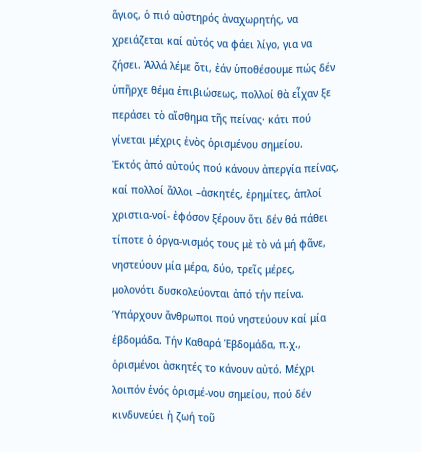ἅγιος, ὁ πιό αὐστηρός ἀναχωρητής, να χρειάζεται καί αὐτός να φάει λίγο, για να ζήσει. Ἀλλά λέμε ὅτι, ἐάν ὑποθέσουμε πώς δέν ὑπῆρχε θέμα ἐπιβιώσεως, πολλοί θὰ εἶχαν ξε περάσει τὸ αἴσθημα τῆς πείνας· κάτι πού γίνεται μέχρις ἑνὸς ὁρισμένου σημείου.
Ἐκτός ἀπό αὐτούς πού κάνουν ἀπεργία πείνας, καί πολλοί ἄλλοι –ἀσκητές, ἐρημίτες, ἁπλοί χριστια-νοί- ἐφόσον ξέρουν ὅτι δέν θά πάθει τίποτε ὁ όργα-νισμός τους μὲ τὸ νά μή φᾶνε, νηστεύουν μία μέρα, δύο, τρεῖς μέρες, μολονότι δυσκολεύονται ἀπό τήν πείνα. Ὑπάρχουν ἄνθρωποι πού νηστεύουν καί μία ἑβδομάδα. Τήν Καθαρά Ἑβδομάδα, π.χ., ὁρισμένοι ἀσκητές το κάνουν αὐτό. Μέχρι λοιπόν ἑνός ὁρισμέ-νου σημείου, πού δέν κινδυνεύει ἡ ζωή τοῦ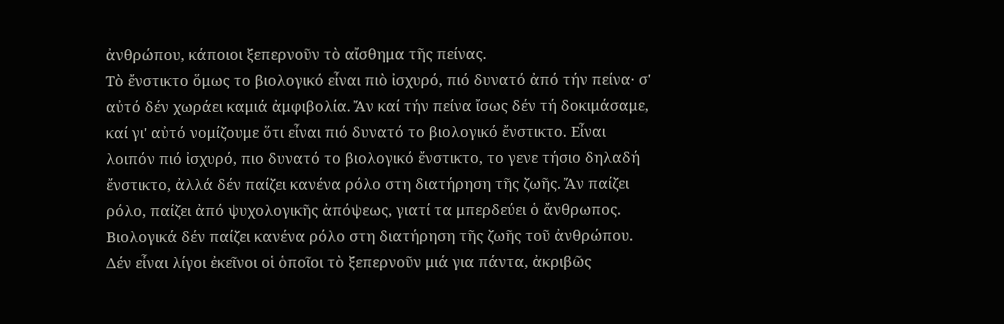ἀνθρώπου, κάποιοι ξεπερνοῦν τὸ αἴσθημα τῆς πείνας.
Τὸ ἔνστικτο ὅμως το βιολογικό εἶναι πιὸ ἰσχυρό, πιό δυνατό ἀπό τήν πείνα· σ' αὐτό δέν χωράει καμιά ἀμφιβολία. Ἄν καί τήν πείνα ἴσως δέν τή δοκιμάσαμε, καί γι' αὐτό νομίζουμε ὅτι εἶναι πιό δυνατό το βιολογικό ἔνστικτο. Εἶναι λοιπόν πιό ἰσχυρό, πιο δυνατό το βιολογικό ἔνστικτο, το γενε τήσιο δηλαδή ἔνστικτο, ἀλλά δέν παίζει κανένα ρόλο στη διατήρηση τῆς ζωῆς. Ἄν παίζει ρόλο, παίζει ἀπό ψυχολογικῆς ἀπόψεως, γιατί τα μπερδεύει ὁ ἄνθρωπος. Βιολογικά δέν παίζει κανένα ρόλο στη διατήρηση τῆς ζωῆς τοῦ ἀνθρώπου. Δέν εἶναι λίγοι ἐκεῖνοι οἱ ὁποῖοι τὸ ξεπερνοῦν μιά για πάντα, ἀκριβῶς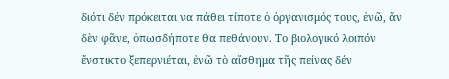διότι δέν πρόκειται να πάθει τίποτε ὁ ὀργανισμός τους, ἐνῶ, ἄν δὲν φᾶνε, ὁπωσδήποτε θα πεθάνουν. Το βιολογικό λοιπόν ἔνστικτο ξεπερνιέται, ἐνῶ τὸ αἴσθημα τῆς πείνας δέν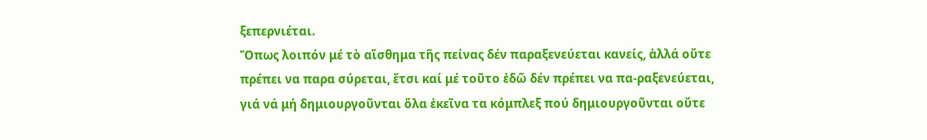ξεπερνιέται.
Ὅπως λοιπόν μέ τὸ αἴσθημα τῆς πείνας δέν παραξενεύεται κανείς, ἀλλά οὔτε πρέπει να παρα σύρεται, ἔτσι καί μέ τοῦτο ἐδῶ δέν πρέπει να πα-ραξενεύεται, γιά νά μή δημιουργοῦνται ὅλα ἐκεῖνα τα κόμπλεξ πού δημιουργοῦνται οὔτε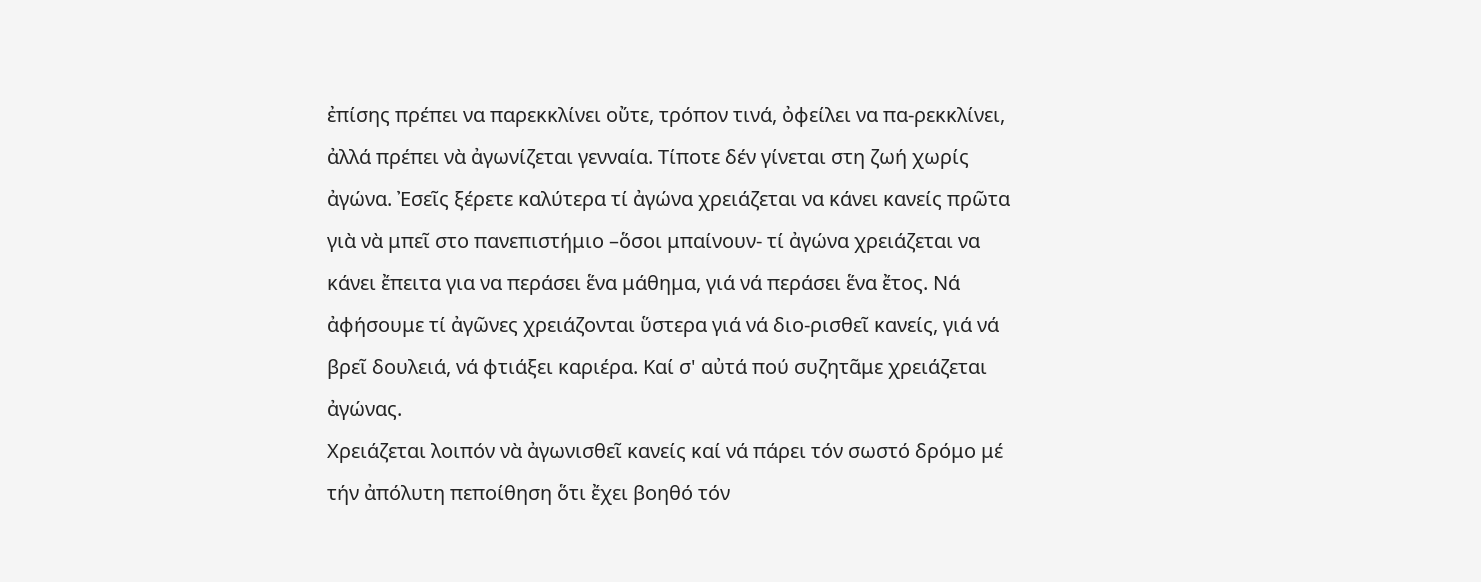ἐπίσης πρέπει να παρεκκλίνει οὔτε, τρόπον τινά, ὀφείλει να πα-ρεκκλίνει, ἀλλά πρέπει νὰ ἀγωνίζεται γενναία. Τίποτε δέν γίνεται στη ζωή χωρίς ἀγώνα. Ἐσεῖς ξέρετε καλύτερα τί ἀγώνα χρειάζεται να κάνει κανείς πρῶτα γιὰ νὰ μπεῖ στο πανεπιστήμιο –ὅσοι μπαίνουν- τί ἀγώνα χρειάζεται να κάνει ἔπειτα για να περάσει ἕνα μάθημα, γιά νά περάσει ἕνα ἔτος. Νά ἀφήσουμε τί ἀγῶνες χρειάζονται ὕστερα γιά νά διο-ρισθεῖ κανείς, γιά νά βρεῖ δουλειά, νά φτιάξει καριέρα. Καί σ' αὐτά πού συζητᾶμε χρειάζεται ἀγώνας.
Χρειάζεται λοιπόν νὰ ἀγωνισθεῖ κανείς καί νά πάρει τόν σωστό δρόμο μέ τήν ἀπόλυτη πεποίθηση ὅτι ἔχει βοηθό τόν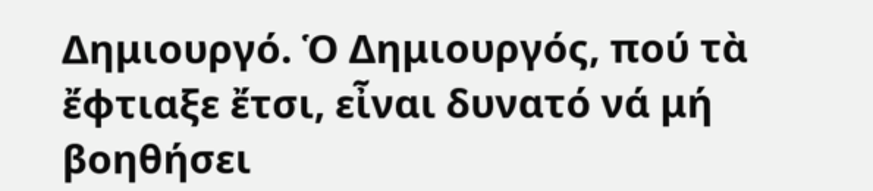Δημιουργό. Ὁ Δημιουργός, πού τὰ ἔφτιαξε ἔτσι, εἶναι δυνατό νά μή βοηθήσει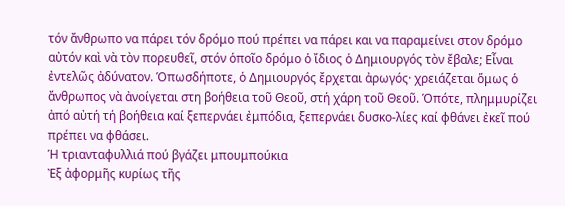τόν ἄνθρωπο να πάρει τόν δρόμο πού πρέπει να πάρει και να παραμείνει στον δρόμο αὐτόν καὶ νὰ τὸν πορευθεῖ, στόν ὁποῖο δρόμο ὁ ἴδιος ὁ Δημιουργός τὸν ἔβαλε; Εἶναι ἐντελῶς ἀδύνατον. Ὁπωσδήποτε, ὁ Δημιουργός ἔρχεται ἀρωγός· χρειάζεται ὅμως ὁ ἄνθρωπος νὰ ἀνοίγεται στη βοήθεια τοῦ Θεοῦ, στή χάρη τοῦ Θεοῦ. Ὁπότε, πλημμυρίζει ἀπό αὐτή τή βοήθεια καί ξεπερνάει ἐμπόδια, ξεπερνάει δυσκο-λίες καί φθάνει ἐκεῖ πού πρέπει να φθάσει.
Ἡ τριανταφυλλιά πού βγάζει μπουμπούκια
Ἐξ ἀφορμῆς κυρίως τῆς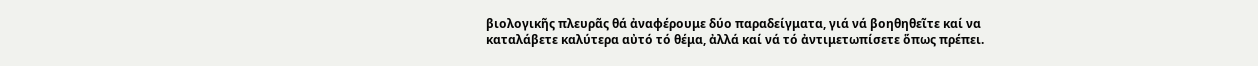βιολογικῆς πλευρᾶς θά ἀναφέρουμε δύο παραδείγματα, γιά νά βοηθηθεῖτε καί να καταλάβετε καλύτερα αὐτό τό θέμα, ἀλλά καί νά τό ἀντιμετωπίσετε ὅπως πρέπει.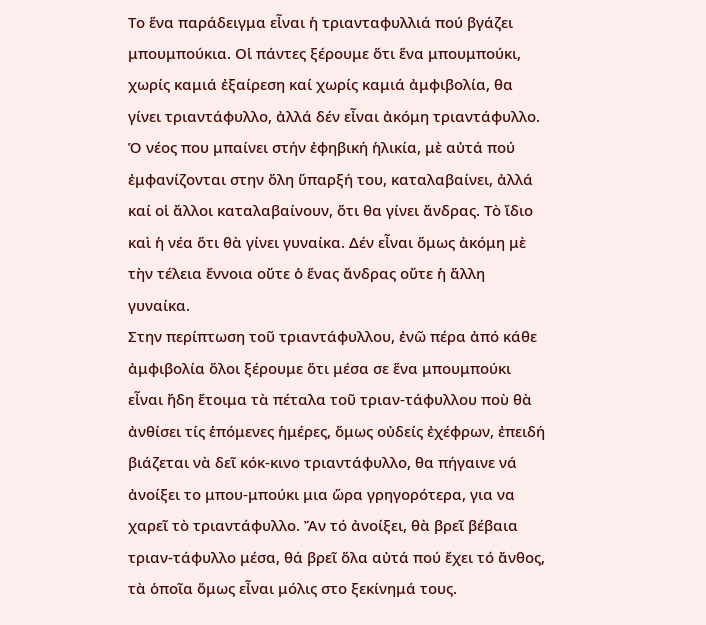Το ἕνα παράδειγμα εἶναι ἡ τριανταφυλλιά πού βγάζει μπουμπούκια. Οἱ πάντες ξέρουμε ὅτι ἕνα μπουμπούκι, χωρίς καμιά ἐξαίρεση καί χωρίς καμιά ἀμφιβολία, θα γίνει τριαντάφυλλο, ἀλλά δέν εἶναι ἀκόμη τριαντάφυλλο. Ὁ νέος που μπαίνει στήν ἐφηβική ἡλικία, μὲ αὐτά πού ἐμφανίζονται στην ὅλη ὕπαρξή του, καταλαβαίνει, ἀλλά καί οἱ ἄλλοι καταλαβαίνουν, ὅτι θα γίνει ἄνδρας. Τὸ ἴδιο καὶ ἡ νέα ὅτι θὰ γίνει γυναίκα. Δέν εἶναι ὅμως ἀκόμη μὲ τὴν τέλεια ἔννοια οὔτε ὁ ἕνας ἄνδρας οὔτε ἡ ἄλλη γυναίκα.
Στην περίπτωση τοῦ τριαντάφυλλου, ἐνῶ πέρα ἀπό κάθε ἀμφιβολία ὅλοι ξέρουμε ὅτι μέσα σε ἕνα μπουμπούκι εἶναι ἤδη ἕτοιμα τὰ πέταλα τοῦ τριαν-τάφυλλου ποὺ θὰ ἀνθίσει τίς ἑπόμενες ἡμέρες, ὅμως οὐδείς ἐχέφρων, ἐπειδή βιάζεται νὰ δεῖ κόκ-κινο τριαντάφυλλο, θα πήγαινε νά ἀνοίξει το μπου-μπούκι μια ὥρα γρηγορότερα, για να χαρεῖ τὸ τριαντάφυλλο. Ἄν τό ἀνοίξει, θὰ βρεῖ βέβαια τριαν-τάφυλλο μέσα, θά βρεῖ ὅλα αὐτά πού ἔχει τό ἄνθος, τὰ ὁποῖα ὅμως εἶναι μόλις στο ξεκίνημά τους.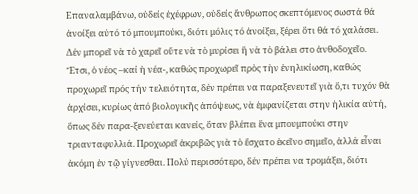Επαναλαμβάνω, οὐδείς ἐχέφρων, οὐδείς ἄνθρωπος σκεπτόμενος σωστά θά ἀνοίξει αὐτό τό μπουμπούκι, διότι μόλις τό ἀνοίξει, ξέρει ὅτι θά τό χαλάσει. Δέν μπορεῖ νὰ τὸ χαρεῖ οὔτε νὰ τὸ μυρίσει ἢ νὰ τὸ βάλει στο ἀνθοδοχεῖο.
Ἔτσι, ὁ νέος –καί ἡ νέα-, καθώς προχωρεῖ πρὸς τὴν ἐνηλικίωση, καθώς προχωρεῖ πρός τήν τελειότητα, δέν πρέπει να παραξενευτεῖ γιὰ ὅ,τι τυχόν θὰ ἀρχίσει, κυρίως ἀπό βιολογικῆς ἀπόψεως, νὰ ἐμφανίζεται στην ἡλικία αὐτή, ὅπως δέν παρα-ξενεύεται κανείς, ὅταν βλέπει ἕνα μπουμπούκι στην τριανταφυλλιά. Προχωρεῖ ἀκριβῶς γιὰ τὸ ἔσχατο ἐκεῖνο σημεῖο, ἀλλά εἶναι ἀκόμη ἐν τῷ γίγνεσθαι. Πολύ περισσότερο, δέν πρέπει να τρομάξει, διότι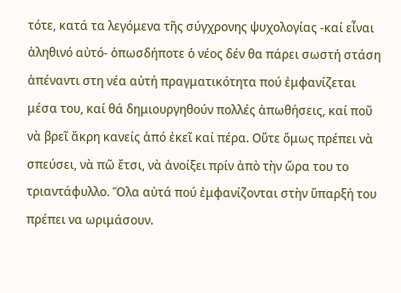τότε, κατά τα λεγόμενα τῆς σύγχρονης ψυχολογίας -καί εἶναι ἀληθινό αὐτό- ὁπωσδήποτε ὁ νέος δέν θα πάρει σωστή στάση ἀπέναντι στη νέα αὐτή πραγματικότητα πού ἐμφανίζεται μέσα του, καί θά δημιουργηθούν πολλές ἀπωθήσεις, καί ποῦ νὰ βρεῖ ἄκρη κανείς ἀπό ἐκεῖ καί πέρα. Οὔτε ὅμως πρέπει νὰ σπεύσει, νὰ πῶ ἔτσι, νὰ ἀνοίξει πρίν ἀπὸ τὴν ὥρα του το τριαντάφυλλο. Ὅλα αὐτά πού ἐμφανίζονται στὴν ὕπαρξή του πρέπει να ωριμάσουν.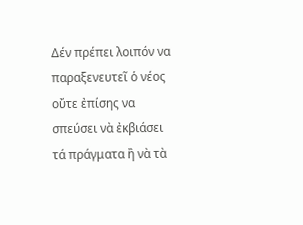Δέν πρέπει λοιπόν να παραξενευτεῖ ὁ νέος οὔτε ἐπίσης να σπεύσει νὰ ἐκβιάσει τά πράγματα ἢ νὰ τὰ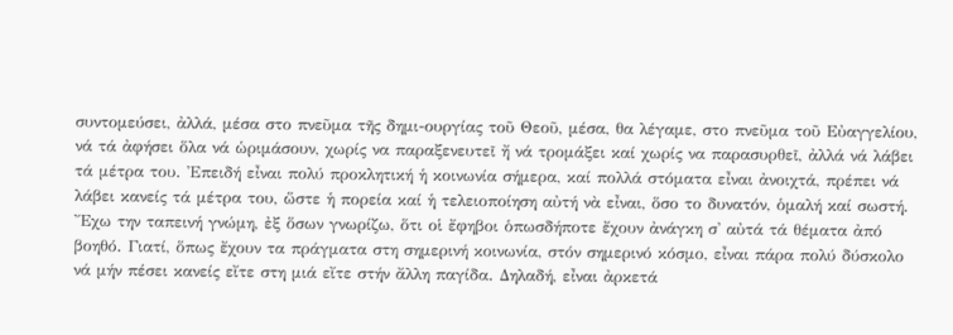συντομεύσει, ἀλλά, μέσα στο πνεῦμα τῆς δημι-ουργίας τοῦ Θεοῦ, μέσα, θα λέγαμε, στο πνεῦμα τοῦ Εὐαγγελίου, νά τά ἀφήσει ὅλα νά ὡριμάσουν, χωρίς να παραξενευτεῖ ἤ νά τρομάξει καί χωρίς να παρασυρθεῖ, ἀλλά νά λάβει τά μέτρα του. Ἐπειδή εἶναι πολύ προκλητική ἡ κοινωνία σήμερα, καί πολλά στόματα εἶναι ἀνοιχτά, πρέπει νά λάβει κανείς τά μέτρα του, ὥστε ἡ πορεία καί ἡ τελειοποίηση αὐτή νὰ εἶναι, ὅσο το δυνατόν, ὁμαλή καί σωστή.
Ἔχω την ταπεινή γνώμη, ἐξ ὅσων γνωρίζω, ὅτι οἱ ἔφηβοι ὁπωσδήποτε ἔχουν ἀνάγκη σ' αὐτά τά θέματα ἀπό βοηθό. Γιατί, ὅπως ἔχουν τα πράγματα στη σημερινή κοινωνία, στόν σημερινό κόσμο, εἶναι πάρα πολύ δύσκολο νά μήν πέσει κανείς εἴτε στη μιά εἴτε στήν ἄλλη παγίδα. Δηλαδή, εἶναι ἀρκετά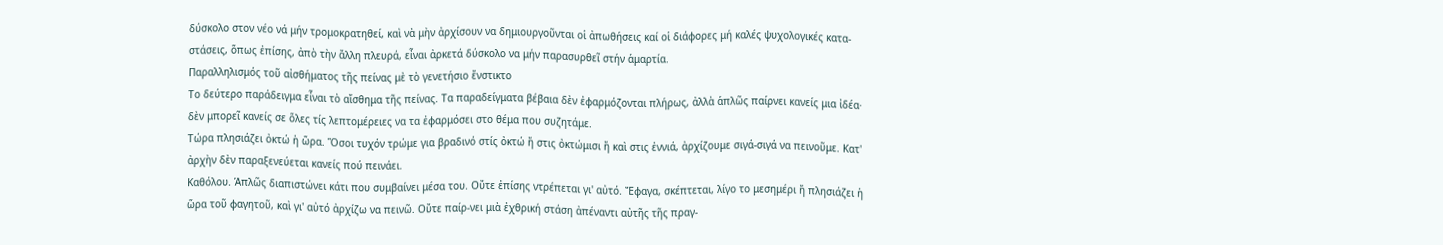δύσκολο στον νέο νά μήν τρομοκρατηθεί, καὶ νὰ μὴν ἀρχίσουν να δημιουργοῦνται οἱ ἀπωθήσεις καί οἱ διάφορες μή καλές ψυχολογικές κατα-στάσεις, ὅπως ἐπίσης, ἀπὸ τὴν ἄλλη πλευρά, εἶναι ἀρκετά δύσκολο να μήν παρασυρθεῖ στήν ἁμαρτία.
Παραλληλισμός τοῦ αἰσθήματος τῆς πείνας μὲ τὸ γενετήσιο ἔνστικτο
Το δεύτερο παράδειγμα εἶναι τὸ αἴσθημα τῆς πείνας. Τα παραδείγματα βέβαια δὲν ἐφαρμόζονται πλήρως, ἀλλὰ ἁπλῶς παίρνει κανείς μια ἰδέα· δὲν μπορεῖ κανείς σε ὅλες τίς λεπτομέρειες να τα ἐφαρμόσει στο θέμα που συζητάμε.
Τώρα πλησιάζει ὀκτώ ἡ ὥρα. Ὅσοι τυχόν τρώμε για βραδινό στίς ὀκτώ ἤ στις ὀκτώμισι ἤ καὶ στις ἐννιά, ἀρχίζουμε σιγά-σιγά να πεινοῦμε. Κατ' ἀρχὴν δὲν παραξενεύεται κανείς πού πεινάει.
Καθόλου. Ἁπλῶς διαπιστώνει κάτι που συμβαίνει μέσα του. Οὔτε ἐπίσης ντρέπεται γι' αὐτό. Ἔφαγα, σκέπτεται, λίγο το μεσημέρι ἤ πλησιάζει ἡ ὥρα τοῦ φαγητοῦ, καὶ γι' αὐτό ἀρχίζω να πεινῶ. Οὔτε παίρ-νει μιὰ ἐχθρική στάση ἀπέναντι αὐτῆς τῆς πραγ-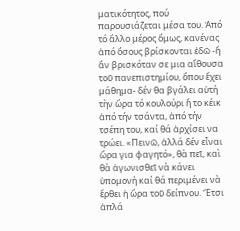ματικότητος, πού παρουσιάζεται μέσα του. Ἀπό τό ἄλλο μέρος ὅμως, κανένας ἀπό ὅσους βρίσκονται ἐδῶ -ἤ ἄν βρισκόταν σε μια αἴθουσα τοῦ πανεπιστημίου, ὅπου ἔχει μάθημα- δέν θα βγάλει αὐτή τὴν ὥρα τό κουλούρι ἤ το κέικ ἀπό τήν τσάντα, ἀπό τήν τσέπη του, καί θά ἀρχίσει να τρώει. «Πεινῶ, ἀλλά δέν εἶναι ὥρα για φαγητό», θὰ πεῖ, καὶ θὰ ἀγωνισθεῖ νὰ κάνει ὑπομονή καί θά περιμένει νὰ ἔρθει ἡ ὥρα τοῦ δείπνου. Ἔτσι ἀπλά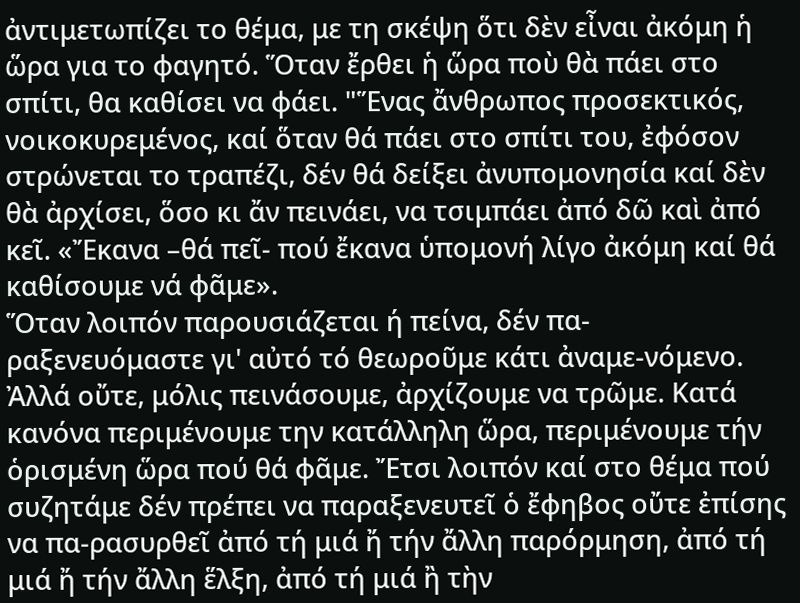ἀντιμετωπίζει το θέμα, με τη σκέψη ὅτι δὲν εἶναι ἀκόμη ἡ ὥρα για το φαγητό. Ὅταν ἔρθει ἡ ὥρα ποὺ θὰ πάει στο σπίτι, θα καθίσει να φάει. "Ἕνας ἄνθρωπος προσεκτικός, νοικοκυρεμένος, καί ὅταν θά πάει στο σπίτι του, ἐφόσον στρώνεται το τραπέζι, δέν θά δείξει ἀνυπομονησία καί δὲν θὰ ἀρχίσει, ὅσο κι ἄν πεινάει, να τσιμπάει ἀπό δῶ καὶ ἀπό κεῖ. «Ἔκανα –θά πεῖ- πού ἔκανα ὑπομονή λίγο ἀκόμη καί θά καθίσουμε νά φᾶμε».
Ὅταν λοιπόν παρουσιάζεται ή πείνα, δέν πα-ραξενευόμαστε γι' αὐτό τό θεωροῦμε κάτι ἀναμε-νόμενο. Ἀλλά οὔτε, μόλις πεινάσουμε, ἀρχίζουμε να τρῶμε. Κατά κανόνα περιμένουμε την κατάλληλη ὥρα, περιμένουμε τήν ὁρισμένη ὥρα πού θά φᾶμε. Ἔτσι λοιπόν καί στο θέμα πού συζητάμε δέν πρέπει να παραξενευτεῖ ὁ ἔφηβος οὔτε ἐπίσης να πα-ρασυρθεῖ ἀπό τή μιά ἤ τήν ἄλλη παρόρμηση, ἀπό τή μιά ἤ τήν ἄλλη ἕλξη, ἀπό τή μιά ἢ τὴν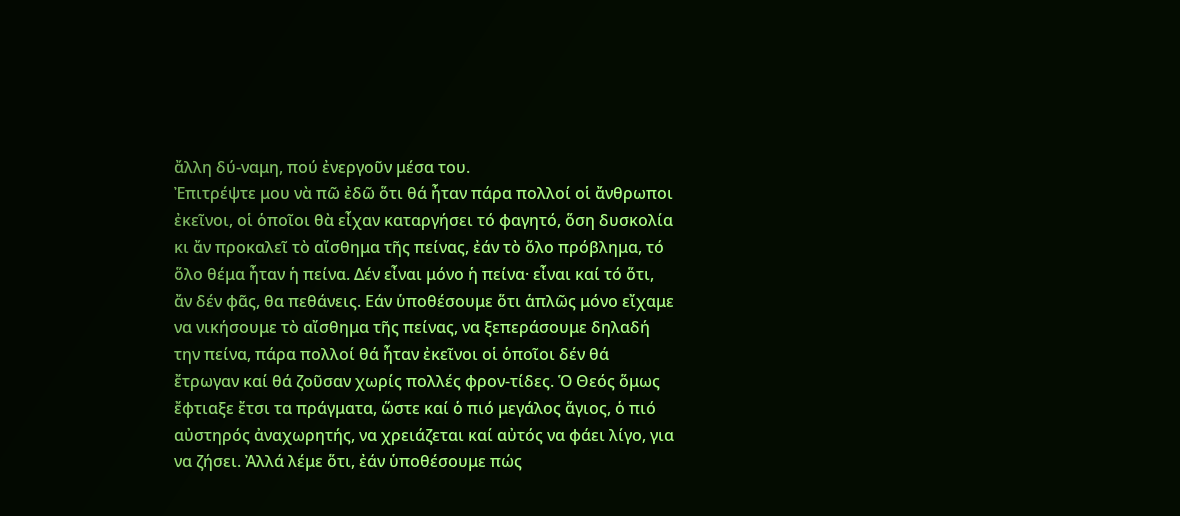ἄλλη δύ-ναμη, πού ἐνεργοῦν μέσα του.
Ἐπιτρέψτε μου νὰ πῶ ἐδῶ ὅτι θά ἦταν πάρα πολλοί οἱ ἄνθρωποι ἐκεῖνοι, οἱ ὁποῖοι θὰ εἶχαν καταργήσει τό φαγητό, ὅση δυσκολία κι ἄν προκαλεῖ τὸ αἴσθημα τῆς πείνας, ἐάν τὸ ὅλο πρόβλημα, τό ὅλο θέμα ἦταν ἡ πείνα. Δέν εἶναι μόνο ἡ πείνα· εἶναι καί τό ὅτι, ἄν δέν φᾶς, θα πεθάνεις. Εάν ὑποθέσουμε ὅτι ἁπλῶς μόνο εἴχαμε να νικήσουμε τὸ αἴσθημα τῆς πείνας, να ξεπεράσουμε δηλαδή την πείνα, πάρα πολλοί θά ἦταν ἐκεῖνοι οἱ ὁποῖοι δέν θά ἔτρωγαν καί θά ζοῦσαν χωρίς πολλές φρον-τίδες. Ὁ Θεός ὅμως ἔφτιαξε ἔτσι τα πράγματα, ὥστε καί ὁ πιό μεγάλος ἅγιος, ὁ πιό αὐστηρός ἀναχωρητής, να χρειάζεται καί αὐτός να φάει λίγο, για να ζήσει. Ἀλλά λέμε ὅτι, ἐάν ὑποθέσουμε πώς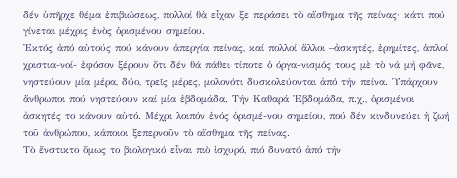δέν ὑπῆρχε θέμα ἐπιβιώσεως, πολλοί θὰ εἶχαν ξε περάσει τὸ αἴσθημα τῆς πείνας· κάτι πού γίνεται μέχρις ἑνὸς ὁρισμένου σημείου.
Ἐκτός ἀπό αὐτούς πού κάνουν ἀπεργία πείνας, καί πολλοί ἄλλοι –ἀσκητές, ἐρημίτες, ἁπλοί χριστια-νοί- ἐφόσον ξέρουν ὅτι δέν θά πάθει τίποτε ὁ όργα-νισμός τους μὲ τὸ νά μή φᾶνε, νηστεύουν μία μέρα, δύο, τρεῖς μέρες, μολονότι δυσκολεύονται ἀπό τήν πείνα. Ὑπάρχουν ἄνθρωποι πού νηστεύουν καί μία ἑβδομάδα. Τήν Καθαρά Ἑβδομάδα, π.χ., ὁρισμένοι ἀσκητές το κάνουν αὐτό. Μέχρι λοιπόν ἑνός ὁρισμέ-νου σημείου, πού δέν κινδυνεύει ἡ ζωή τοῦ ἀνθρώπου, κάποιοι ξεπερνοῦν τὸ αἴσθημα τῆς πείνας.
Τὸ ἔνστικτο ὅμως το βιολογικό εἶναι πιὸ ἰσχυρό, πιό δυνατό ἀπό τήν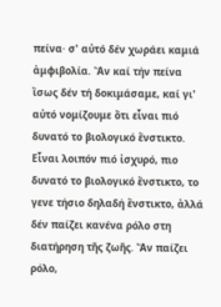πείνα· σ' αὐτό δέν χωράει καμιά ἀμφιβολία. Ἄν καί τήν πείνα ἴσως δέν τή δοκιμάσαμε, καί γι' αὐτό νομίζουμε ὅτι εἶναι πιό δυνατό το βιολογικό ἔνστικτο. Εἶναι λοιπόν πιό ἰσχυρό, πιο δυνατό το βιολογικό ἔνστικτο, το γενε τήσιο δηλαδή ἔνστικτο, ἀλλά δέν παίζει κανένα ρόλο στη διατήρηση τῆς ζωῆς. Ἄν παίζει ρόλο,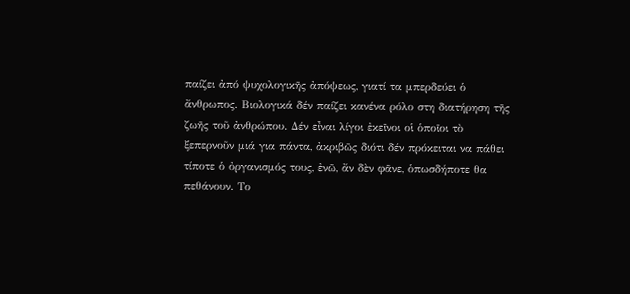παίζει ἀπό ψυχολογικῆς ἀπόψεως, γιατί τα μπερδεύει ὁ ἄνθρωπος. Βιολογικά δέν παίζει κανένα ρόλο στη διατήρηση τῆς ζωῆς τοῦ ἀνθρώπου. Δέν εἶναι λίγοι ἐκεῖνοι οἱ ὁποῖοι τὸ ξεπερνοῦν μιά για πάντα, ἀκριβῶς διότι δέν πρόκειται να πάθει τίποτε ὁ ὀργανισμός τους, ἐνῶ, ἄν δὲν φᾶνε, ὁπωσδήποτε θα πεθάνουν. Το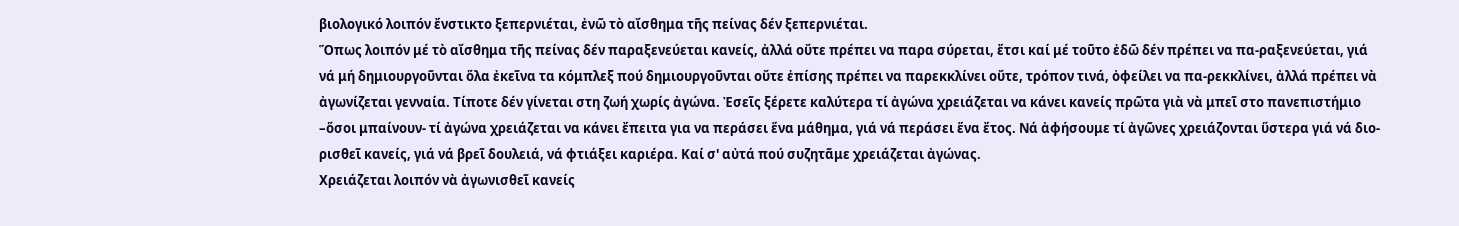βιολογικό λοιπόν ἔνστικτο ξεπερνιέται, ἐνῶ τὸ αἴσθημα τῆς πείνας δέν ξεπερνιέται.
Ὅπως λοιπόν μέ τὸ αἴσθημα τῆς πείνας δέν παραξενεύεται κανείς, ἀλλά οὔτε πρέπει να παρα σύρεται, ἔτσι καί μέ τοῦτο ἐδῶ δέν πρέπει να πα-ραξενεύεται, γιά νά μή δημιουργοῦνται ὅλα ἐκεῖνα τα κόμπλεξ πού δημιουργοῦνται οὔτε ἐπίσης πρέπει να παρεκκλίνει οὔτε, τρόπον τινά, ὀφείλει να πα-ρεκκλίνει, ἀλλά πρέπει νὰ ἀγωνίζεται γενναία. Τίποτε δέν γίνεται στη ζωή χωρίς ἀγώνα. Ἐσεῖς ξέρετε καλύτερα τί ἀγώνα χρειάζεται να κάνει κανείς πρῶτα γιὰ νὰ μπεῖ στο πανεπιστήμιο –ὅσοι μπαίνουν- τί ἀγώνα χρειάζεται να κάνει ἔπειτα για να περάσει ἕνα μάθημα, γιά νά περάσει ἕνα ἔτος. Νά ἀφήσουμε τί ἀγῶνες χρειάζονται ὕστερα γιά νά διο-ρισθεῖ κανείς, γιά νά βρεῖ δουλειά, νά φτιάξει καριέρα. Καί σ' αὐτά πού συζητᾶμε χρειάζεται ἀγώνας.
Χρειάζεται λοιπόν νὰ ἀγωνισθεῖ κανείς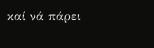καί νά πάρει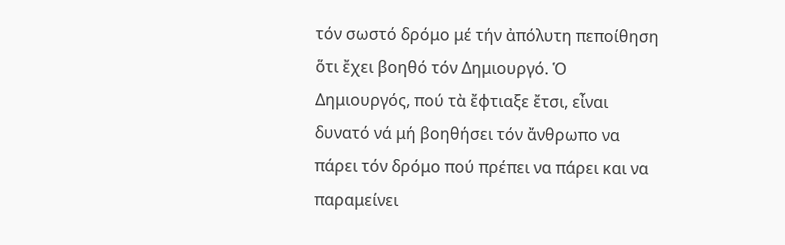τόν σωστό δρόμο μέ τήν ἀπόλυτη πεποίθηση ὅτι ἔχει βοηθό τόν Δημιουργό. Ὁ Δημιουργός, πού τὰ ἔφτιαξε ἔτσι, εἶναι δυνατό νά μή βοηθήσει τόν ἄνθρωπο να πάρει τόν δρόμο πού πρέπει να πάρει και να παραμείνει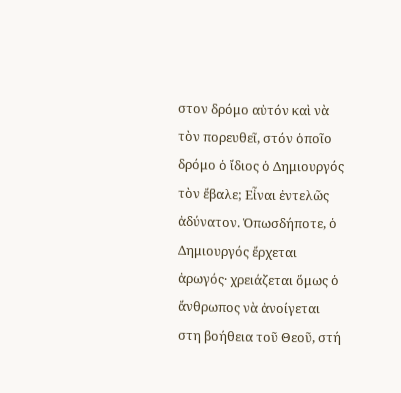στον δρόμο αὐτόν καὶ νὰ τὸν πορευθεῖ, στόν ὁποῖο δρόμο ὁ ἴδιος ὁ Δημιουργός τὸν ἔβαλε; Εἶναι ἐντελῶς ἀδύνατον. Ὁπωσδήποτε, ὁ Δημιουργός ἔρχεται ἀρωγός· χρειάζεται ὅμως ὁ ἄνθρωπος νὰ ἀνοίγεται στη βοήθεια τοῦ Θεοῦ, στή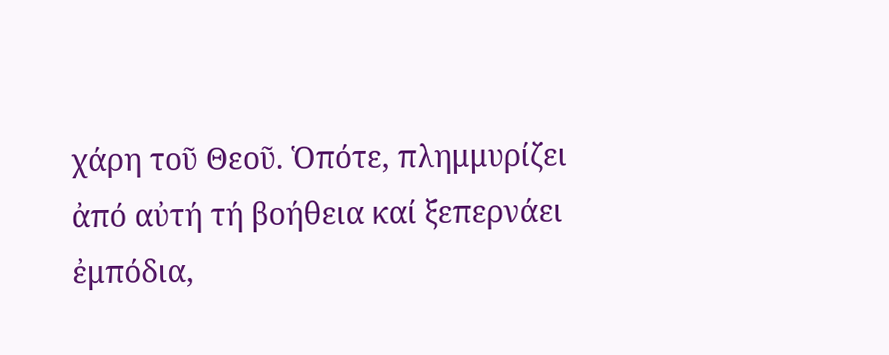χάρη τοῦ Θεοῦ. Ὁπότε, πλημμυρίζει ἀπό αὐτή τή βοήθεια καί ξεπερνάει ἐμπόδια,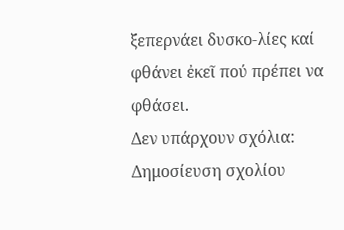ξεπερνάει δυσκο-λίες καί φθάνει ἐκεῖ πού πρέπει να φθάσει.
Δεν υπάρχουν σχόλια:
Δημοσίευση σχολίου